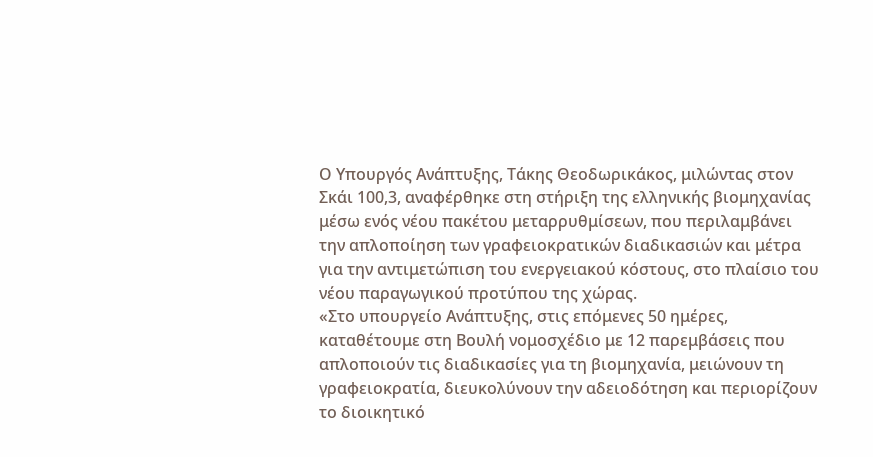Ο Υπουργός Ανάπτυξης, Τάκης Θεοδωρικάκος, μιλώντας στον Σκάι 100,3, αναφέρθηκε στη στήριξη της ελληνικής βιομηχανίας μέσω ενός νέου πακέτου μεταρρυθμίσεων, που περιλαμβάνει την απλοποίηση των γραφειοκρατικών διαδικασιών και μέτρα για την αντιμετώπιση του ενεργειακού κόστους, στο πλαίσιο του νέου παραγωγικού προτύπου της χώρας.
«Στο υπουργείο Ανάπτυξης, στις επόμενες 50 ημέρες, καταθέτουμε στη Βουλή νομοσχέδιο με 12 παρεμβάσεις που απλοποιούν τις διαδικασίες για τη βιομηχανία, μειώνουν τη γραφειοκρατία, διευκολύνουν την αδειοδότηση και περιορίζουν το διοικητικό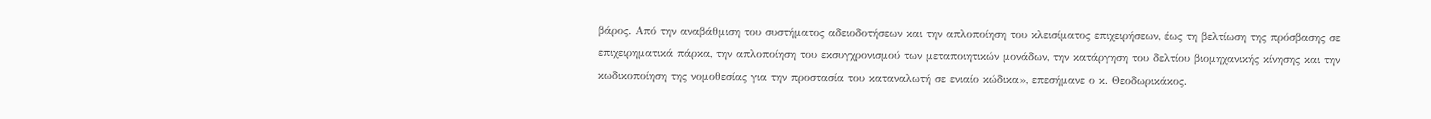βάρος. Από την αναβάθμιση του συστήματος αδειοδοτήσεων και την απλοποίηση του κλεισίματος επιχειρήσεων, έως τη βελτίωση της πρόσβασης σε επιχειρηματικά πάρκα, την απλοποίηση του εκσυγχρονισμού των μεταποιητικών μονάδων, την κατάργηση του δελτίου βιομηχανικής κίνησης και την κωδικοποίηση της νομοθεσίας για την προστασία του καταναλωτή σε ενιαίο κώδικα», επεσήμανε ο κ. Θεοδωρικάκος.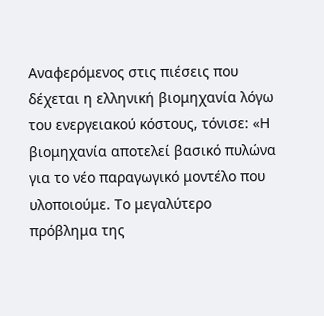Αναφερόμενος στις πιέσεις που δέχεται η ελληνική βιομηχανία λόγω του ενεργειακού κόστους, τόνισε: «Η βιομηχανία αποτελεί βασικό πυλώνα για το νέο παραγωγικό μοντέλο που υλοποιούμε. Το μεγαλύτερο πρόβλημα της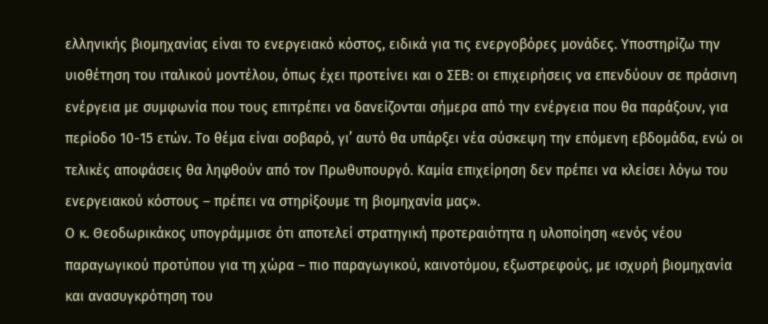ελληνικής βιομηχανίας είναι το ενεργειακό κόστος, ειδικά για τις ενεργοβόρες μονάδες. Υποστηρίζω την υιοθέτηση του ιταλικού μοντέλου, όπως έχει προτείνει και ο ΣΕΒ: οι επιχειρήσεις να επενδύουν σε πράσινη ενέργεια με συμφωνία που τους επιτρέπει να δανείζονται σήμερα από την ενέργεια που θα παράξουν, για περίοδο 10-15 ετών. Το θέμα είναι σοβαρό, γι’ αυτό θα υπάρξει νέα σύσκεψη την επόμενη εβδομάδα, ενώ οι τελικές αποφάσεις θα ληφθούν από τον Πρωθυπουργό. Καμία επιχείρηση δεν πρέπει να κλείσει λόγω του ενεργειακού κόστους – πρέπει να στηρίξουμε τη βιομηχανία μας».
Ο κ. Θεοδωρικάκος υπογράμμισε ότι αποτελεί στρατηγική προτεραιότητα η υλοποίηση «ενός νέου παραγωγικού προτύπου για τη χώρα – πιο παραγωγικού, καινοτόμου, εξωστρεφούς, με ισχυρή βιομηχανία και ανασυγκρότηση του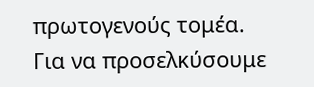πρωτογενούς τομέα. Για να προσελκύσουμε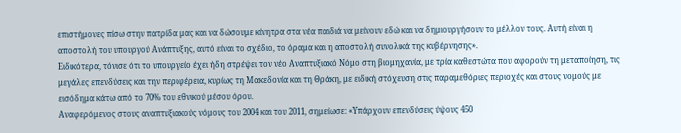επιστήμονες πίσω στην πατρίδα μας και να δώσουμε κίνητρα στα νέα παιδιά να μείνουν εδώ και να δημιουργήσουν το μέλλον τους. Αυτή είναι η αποστολή του υπουργού Ανάπτυξης, αυτό είναι το σχέδιο, το όραμα και η αποστολή συνολικά της κυβέρνησης».
Ειδικότερα, τόνισε ότι το υπουργείο έχει ήδη στρέψει τον νέο Αναπτυξιακό Νόμο στη βιομηχανία, με τρία καθεστώτα που αφορούν τη μεταποίηση, τις μεγάλες επενδύσεις και την περιφέρεια, κυρίως τη Μακεδονία και τη Θράκη, με ειδική στόχευση στις παραμεθόριες περιοχές και στους νομούς με εισόδημα κάτω από το 70% του εθνικού μέσου όρου.
Αναφερόμενος στους αναπτυξιακούς νόμους του 2004 και του 2011, σημείωσε: «Υπάρχουν επενδύσεις ύψους 450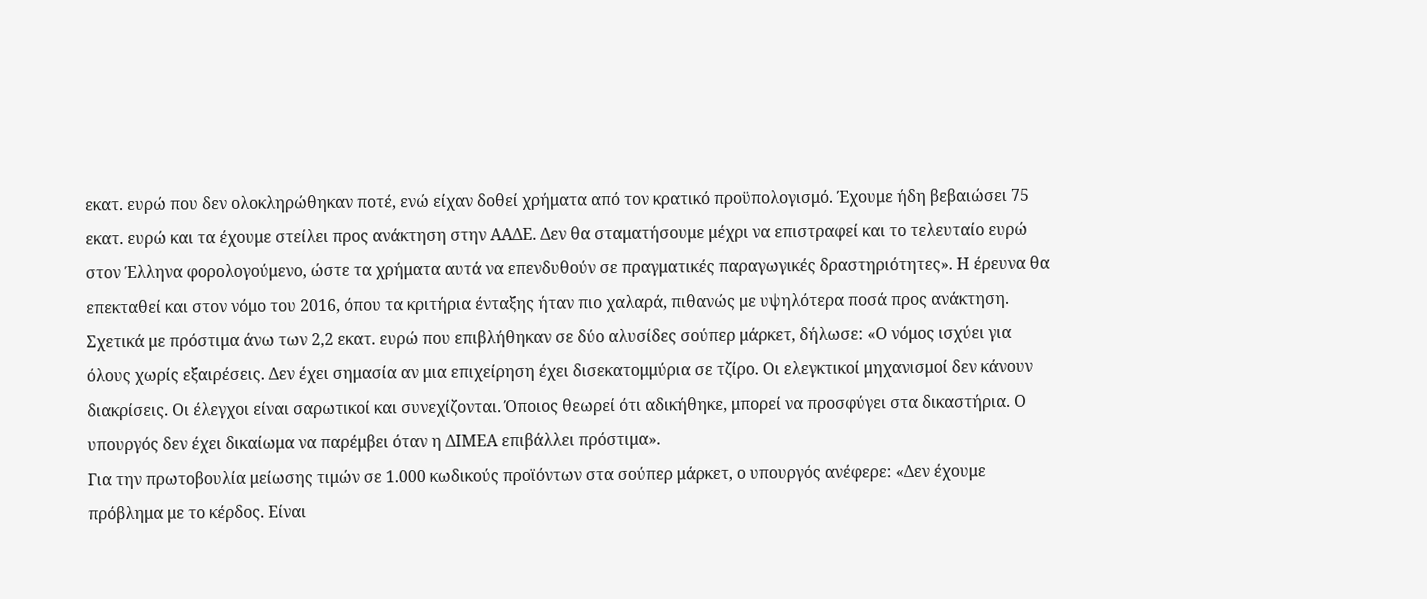εκατ. ευρώ που δεν ολοκληρώθηκαν ποτέ, ενώ είχαν δοθεί χρήματα από τον κρατικό προϋπολογισμό. Έχουμε ήδη βεβαιώσει 75 εκατ. ευρώ και τα έχουμε στείλει προς ανάκτηση στην ΑΑΔΕ. Δεν θα σταματήσουμε μέχρι να επιστραφεί και το τελευταίο ευρώ στον Έλληνα φορολογούμενο, ώστε τα χρήματα αυτά να επενδυθούν σε πραγματικές παραγωγικές δραστηριότητες». Η έρευνα θα επεκταθεί και στον νόμο του 2016, όπου τα κριτήρια ένταξης ήταν πιο χαλαρά, πιθανώς με υψηλότερα ποσά προς ανάκτηση.
Σχετικά με πρόστιμα άνω των 2,2 εκατ. ευρώ που επιβλήθηκαν σε δύο αλυσίδες σούπερ μάρκετ, δήλωσε: «Ο νόμος ισχύει για όλους χωρίς εξαιρέσεις. Δεν έχει σημασία αν μια επιχείρηση έχει δισεκατομμύρια σε τζίρο. Οι ελεγκτικοί μηχανισμοί δεν κάνουν διακρίσεις. Οι έλεγχοι είναι σαρωτικοί και συνεχίζονται. Όποιος θεωρεί ότι αδικήθηκε, μπορεί να προσφύγει στα δικαστήρια. Ο υπουργός δεν έχει δικαίωμα να παρέμβει όταν η ΔΙΜΕΑ επιβάλλει πρόστιμα».
Για την πρωτοβουλία μείωσης τιμών σε 1.000 κωδικούς προϊόντων στα σούπερ μάρκετ, ο υπουργός ανέφερε: «Δεν έχουμε πρόβλημα με το κέρδος. Είναι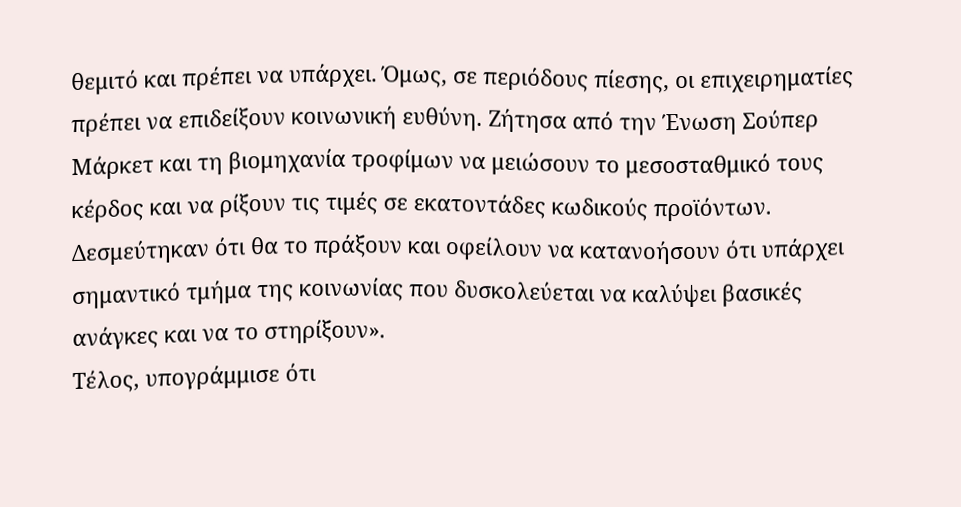θεμιτό και πρέπει να υπάρχει. Όμως, σε περιόδους πίεσης, οι επιχειρηματίες πρέπει να επιδείξουν κοινωνική ευθύνη. Ζήτησα από την Ένωση Σούπερ Μάρκετ και τη βιομηχανία τροφίμων να μειώσουν το μεσοσταθμικό τους κέρδος και να ρίξουν τις τιμές σε εκατοντάδες κωδικούς προϊόντων. Δεσμεύτηκαν ότι θα το πράξουν και οφείλουν να κατανοήσουν ότι υπάρχει σημαντικό τμήμα της κοινωνίας που δυσκολεύεται να καλύψει βασικές ανάγκες και να το στηρίξουν».
Τέλος, υπογράμμισε ότι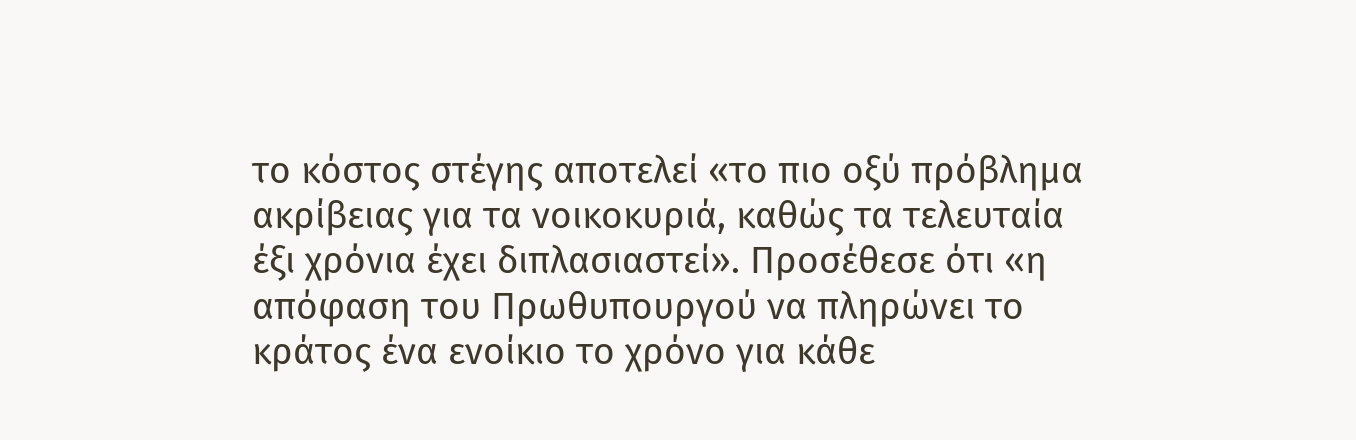το κόστος στέγης αποτελεί «το πιο οξύ πρόβλημα ακρίβειας για τα νοικοκυριά, καθώς τα τελευταία έξι χρόνια έχει διπλασιαστεί». Προσέθεσε ότι «η απόφαση του Πρωθυπουργού να πληρώνει το κράτος ένα ενοίκιο το χρόνο για κάθε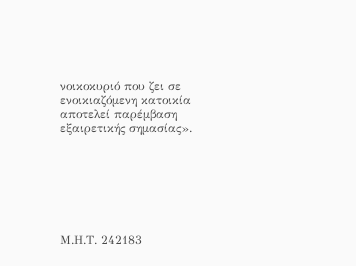νοικοκυριό που ζει σε ενοικιαζόμενη κατοικία αποτελεί παρέμβαση εξαιρετικής σημασίας».







Μ.Η.Τ. 242183